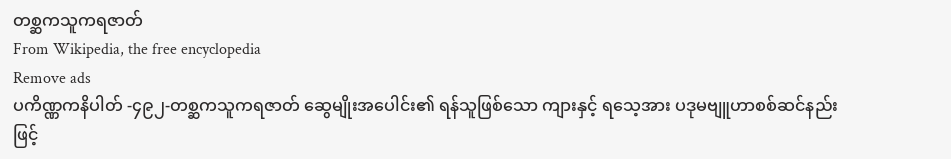တစ္ဆကသူကရဇာတ်
From Wikipedia, the free encyclopedia
Remove ads
ပကိဏ္ဏကနိပါတ် -၄၉၂-တစ္ဆကသူကရဇာတ် ဆွေမျိုးအပေါင်း၏ ရန်သူဖြစ်သော ကျားနှင့် ရသေ့အား ပဒုမဗျူဟာစစ်ဆင်နည်းဖြင့်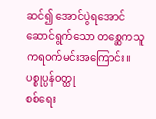ဆင်၍ အောင်ပွဲရအောင် ဆောင်ရွက်သော တစ္ဆေကသူကရဝက်မင်းအကြောင်း။
ပစ္စုပ္ပန်ဝတ္ထု
စစ်ရေး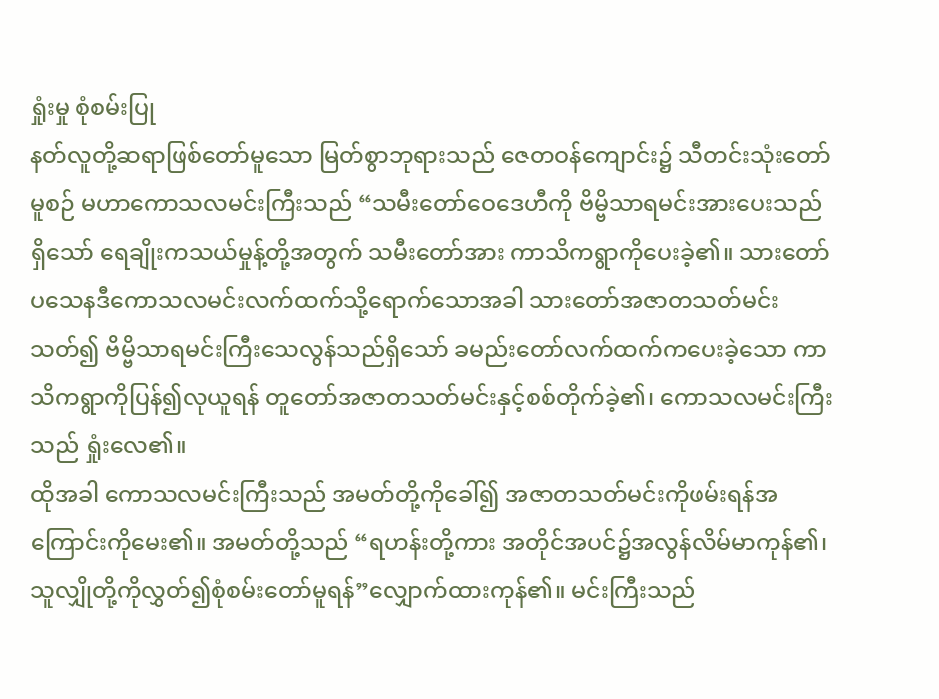ရှုံးမှု စုံစမ်းပြု
နတ်လူတို့ဆရာဖြစ်တော်မူသော မြတ်စွာဘုရားသည် ဇေတဝန်ကျောင်း၌ သီတင်းသုံးတော်မူစဉ် မဟာကောသလမင်းကြီးသည် “သမီးတော်ဝေဒေဟီကို ဗိမ္ဗိသာရမင်းအားပေးသည်ရှိသော် ရေချိုးကသယ်မှုန့်တို့အတွက် သမီးတော်အား ကာသိကရွာကိုပေးခဲ့၏။ သားတော်ပသေနဒီကောသလမင်းလက်ထက်သို့ရောက်သောအခါ သားတော်အဇာတသတ်မင်းသတ်၍ ဗိမ္ဗိသာရမင်းကြီးသေလွန်သည်ရှိသော် ခမည်းတော်လက်ထက်ကပေးခဲ့သော ကာသိကရွာကိုပြန်၍လုယူရန် တူတော်အဇာတသတ်မင်းနှင့်စစ်တိုက်ခဲ့၏၊ ကောသလမင်းကြီးသည် ရှုံးလေ၏။
ထိုအခါ ကောသလမင်းကြီးသည် အမတ်တို့ကိုခေါ်၍ အဇာတသတ်မင်းကိုဖမ်းရန်အကြောင်းကိုမေး၏။ အမတ်တို့သည် “ရဟန်းတို့ကား အတိုင်အပင်၌အလွန်လိမ်မာကုန်၏၊ သူလျှိုတို့ကိုလွှတ်၍စုံစမ်းတော်မူရန်”လျှောက်ထားကုန်၏။ မင်းကြီးသည်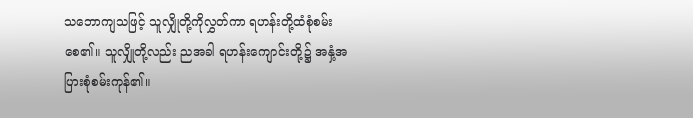သဘောကျသဖြင့် သူလျှိုတို့ကိုလွှတ်ကာ ရဟန်းတို့ထံစုံစမ်းစေ၏။ သူလျှိုတို့လည်း ညအခါ ရဟန်းကျောင်းတို့၌ အနှံ့အပြားစုံစမ်းကုန်၏။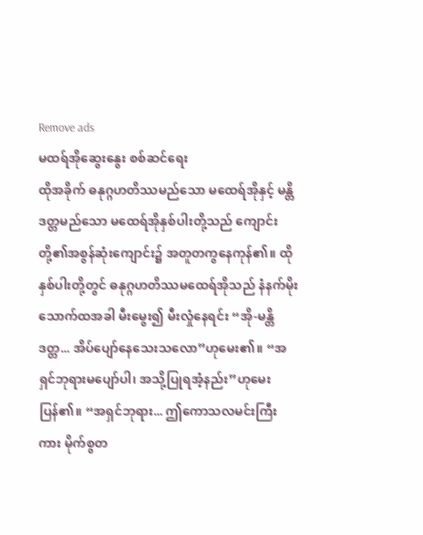Remove ads
မထရ်အိုဆွေးနွေး စစ်ဆင်ရေး
ထိုအခိုက် ဓနုဂ္ဂဟတိဿမည်သော မထေရ်အိုနှင့် မန္တိဒတ္တမည်သော မထေရ်အိုနှစ်ပါးတို့သည် ကျောင်းတို့၏အစွန်ဆုံးကျောင်း၌ အတူတကွနေကုန်၏။ ထိုနှစ်ပါးတို့တွင် ဓနုဂ္ဂဟတိဿမထေရ်အိုသည် နံနက်မိုးသောက်ထအခါ မီးမွေး၍ မီးလှုံနေရင်း “အို-မန္တိဒတ္တ... အိပ်ပျော်နေသေးသလော”ဟုမေး၏။ “အရှင်ဘုရားမပျော်ပါ၊ အသို့ပြုရအံ့နည်း”ဟုမေးပြန်၏။ “အရှင်ဘုရား... ဤကောသလမင်းကြီးကား မိုက်စွတ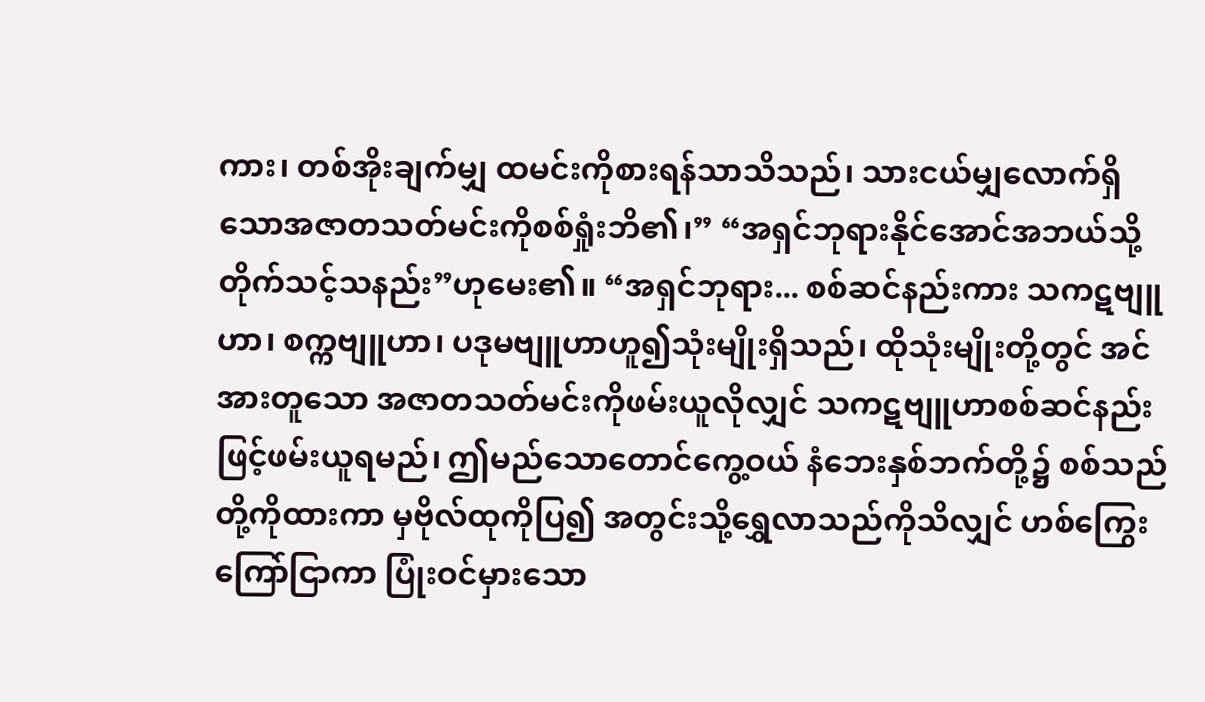ကား၊ တစ်အိုးချက်မျှ ထမင်းကိုစားရန်သာသိသည်၊ သားငယ်မျှလောက်ရှိသောအဇာတသတ်မင်းကိုစစ်ရှုံးဘိ၏၊” “အရှင်ဘုရားနိုင်အောင်အဘယ်သို့တိုက်သင့်သနည်း”ဟုမေး၏။ “အရှင်ဘုရား... စစ်ဆင်နည်းကား သကဋဗျူဟာ၊ စက္ကဗျူဟာ၊ ပဒုမဗျူဟာဟူ၍သုံးမျိုးရှိသည်၊ ထိုသုံးမျိုးတို့တွင် အင်အားတူသော အဇာတသတ်မင်းကိုဖမ်းယူလိုလျှင် သကဋဗျူဟာစစ်ဆင်နည်းဖြင့်ဖမ်းယူရမည်၊ ဤမည်သောတောင်ကွေ့ဝယ် နံဘေးနှစ်ဘက်တို့၌ စစ်သည်တို့ကိုထားကာ မှဗိုလ်ထုကိုပြ၍ အတွင်းသို့ရွှေလာသည်ကိုသိလျှင် ဟစ်ကြွေးကြော်ငြာကာ ပြုံးဝင်မှားသော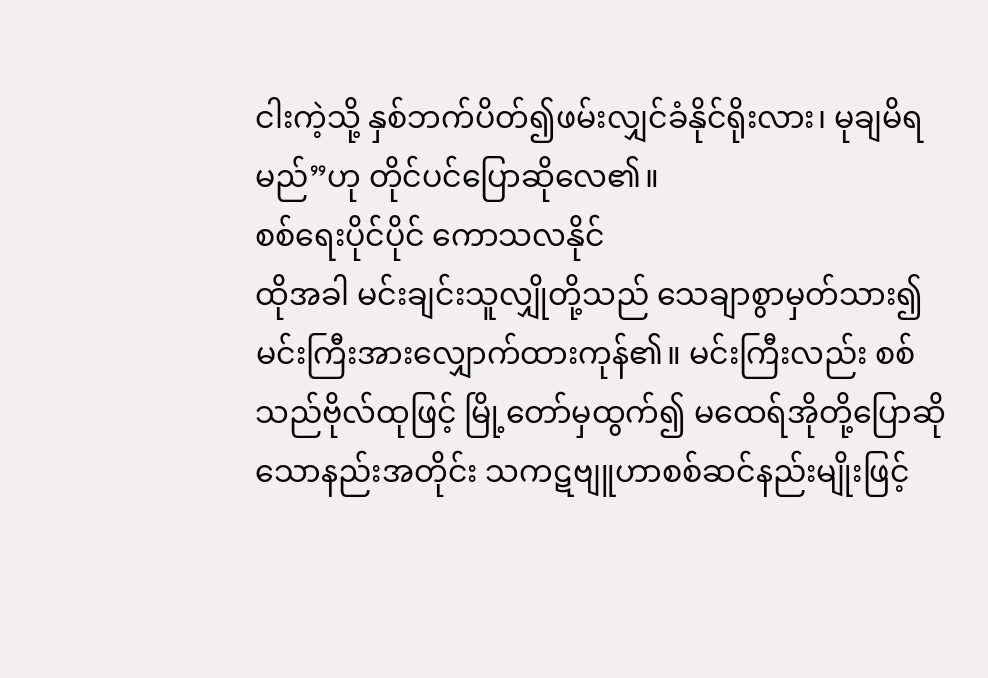ငါးကဲ့သို့ နှစ်ဘက်ပိတ်၍ဖမ်းလျှင်ခံနိုင်ရိုးလား၊ မုချမိရမည်”ဟု တိုင်ပင်ပြောဆိုလေ၏။
စစ်ရေးပိုင်ပိုင် ကောသလနိုင်
ထိုအခါ မင်းချင်းသူလျှိုတို့သည် သေချာစွာမှတ်သား၍ မင်းကြီးအားလျှောက်ထားကုန်၏။ မင်းကြီးလည်း စစ်သည်ဗိုလ်ထုဖြင့် မြို့တော်မှထွက်၍ မထေရ်အိုတို့ပြောဆိုသောနည်းအတိုင်း သကဋဗျူဟာစစ်ဆင်နည်းမျိုးဖြင့်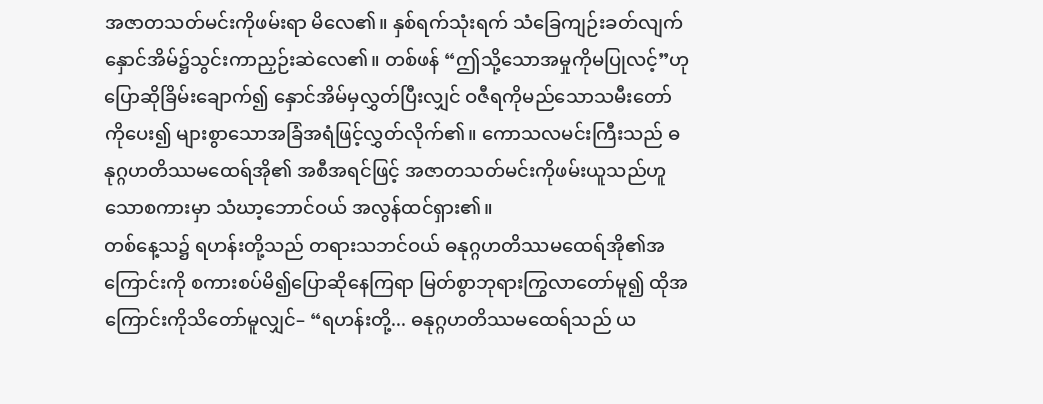အဇာတသတ်မင်းကိုဖမ်းရာ မိလေ၏။ နှစ်ရက်သုံးရက် သံခြေကျဉ်းခတ်လျက် နှောင်အိမ်၌သွင်းကာညှဉ်းဆဲလေ၏။ တစ်ဖန် “ဤသို့သောအမှုကိုမပြုလင့်”ဟုပြောဆိုခြိမ်းချောက်၍ နှောင်အိမ်မှလွှတ်ပြီးလျှင် ဝဇီရကိုမည်သောသမီးတော်ကိုပေး၍ များစွာသောအခြံအရံဖြင့်လွှတ်လိုက်၏။ ကောသလမင်းကြီးသည် ဓနုဂ္ဂဟတိဿမထေရ်အို၏ အစီအရင်ဖြင့် အဇာတသတ်မင်းကိုဖမ်းယူသည်ဟူသောစကားမှာ သံဃာ့ဘောင်ဝယ် အလွန်ထင်ရှား၏။
တစ်နေ့သ၌ ရဟန်းတို့သည် တရားသဘင်ဝယ် ဓနုဂ္ဂဟတိဿမထေရ်အို၏အကြောင်းကို စကားစပ်မိ၍ပြောဆိုနေကြရာ မြတ်စွာဘုရားကြွလာတော်မူ၍ ထိုအကြောင်းကိုသိတော်မူလျှင်– “ရဟန်းတို့... ဓနုဂ္ဂဟတိဿမထေရ်သည် ယ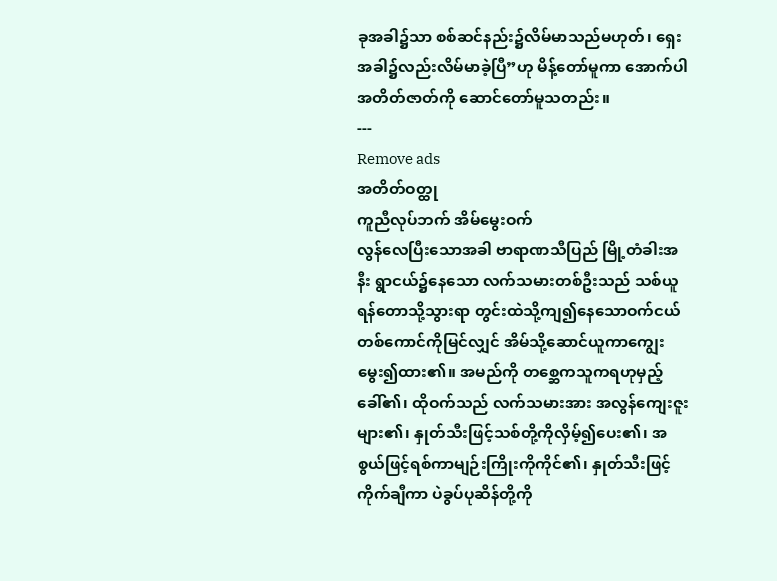ခုအခါ၌သာ စစ်ဆင်နည်း၌လိမ်မာသည်မဟုတ်၊ ရှေးအခါ၌လည်းလိမ်မာခဲ့ပြီ”ဟု မိန့်တော်မူကာ အောက်ပါအတိတ်ဇာတ်ကို ဆောင်တော်မူသတည်း။
---
Remove ads
အတိတ်ဝတ္ထု
ကူညီလုပ်ဘက် အိမ်မွေးဝက်
လွန်လေပြီးသောအခါ ဗာရာဏသီပြည် မြို့တံခါးအနီး ရွာငယ်၌နေသော လက်သမားတစ်ဦးသည် သစ်ယူရန်တောသို့သွားရာ တွင်းထဲသို့ကျ၍နေသောဝက်ငယ်တစ်ကောင်ကိုမြင်လျှင် အိမ်သို့ဆောင်ယူကာကျွေးမွေး၍ထား၏။ အမည်ကို တစ္ဆေကသူကရဟုမှည့်ခေါ်၏၊ ထိုဝက်သည် လက်သမားအား အလွန်ကျေးဇူးများ၏၊ နှုတ်သီးဖြင့်သစ်တို့ကိုလှိမ့်၍ပေး၏၊ အစွယ်ဖြင့်ရစ်ကာမျဉ်းကြိုးကိုကိုင်၏၊ နှုတ်သီးဖြင့်ကိုက်ချီကာ ပဲခွပ်ပုဆိန်တို့ကို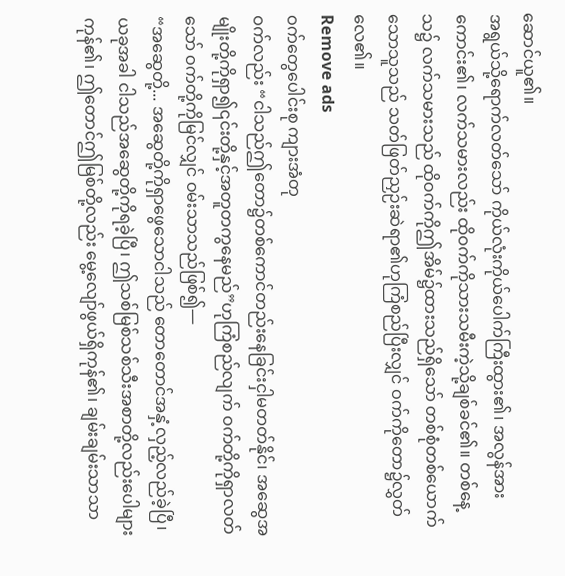ဆောင်ယူ၏။
အရွယ်သို့ရောက်လတ်သော် ကိုယ်လုံးကိုယ်ပေါက်ကြီးထွား၏၊ အလွန်အားကောင်း၏၊ လက်သမားလည်း ထိုဝက်ကိုသားသမီးကဲ့သို့ချစ်ခင်၏။ တစ်နေ့သ၌ လက်သမားသည် ထိုဝက်ကိုဤအိမ်၌ထားသည်ရှိသော် တစ်စုံတစ်ယောက်သောသူသည် သတ်ဖြတ်ညှဉ်းဆဲရာ၏ဟုကြံစည်ပြီးလျှင် ဝက်ကိုတော၌လွှတ်လေ၏။
Remove ads
ဝက်တွေပေါင်းစု ကျားအံတု
ဝက်လည်း “ငါသည်ဤတော၌တစ်ကောင်တည်းနေခြင်းငှါမတတ်နိုင်၊ အဆွေအမျိုးတို့ကိုရှာ၍၎င်းတို့နှင့်အတူတကွနေမည်”ဟုကြံစည်လျက် ဝက်တို့ကိုရှာလတ်သော် ဝက်တို့ကိုမြင်လျှင် ဝမ်းသာသည်ဖြစ်၍—
“အဆွေတို့... အဆွေတို့ကိုရှာဖွေသောငါသည် တောတောင်အနှံ့လှည့်လည်ခဲ့ပြီ၊ ယခုအခါ ငါသည်အဆွေတို့ကိုရခဲ့ပြီ၊ ဤသစ်မြစ်သစ်သီးအစာတို့လည်းပေါများကုန်၏၊ ဤတောင်ဤမြစ်တို့လည်း မွေ့လျော်ဖွယ်ရှိကုန်၏၊ ချမ်းချမ်းသာသာ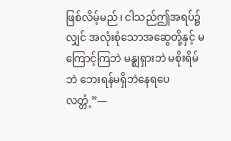ဖြစ်လိမ့်မည်၊ ငါသည်ဤအရပ်၌လျှင် အလုံးစုံသောအဆွေတို့နှင့် မကြောင့်ကြဘဲ မန္ဈရှားဘဲ မစိုးရိမ်ဘဲ ဘေးရန်မရှိဘဲနေရပေလတ္တံ့”—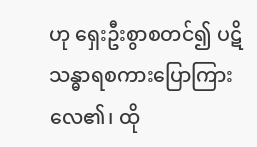ဟု ရှေးဦးစွာစတင်၍ ပဋိသန္ဓာရစကားပြောကြားလေ၏၊ ထို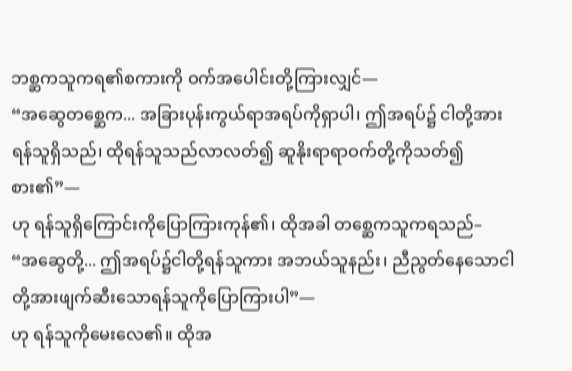ဘစ္ဆကသူကရ၏စကားကို ဝက်အပေါင်းတို့ကြားလျှင်—
“အဆွေတစ္ဆေက... အခြားပုန်းကွယ်ရာအရပ်ကိုရှာပါ၊ ဤအရပ်၌ ငါတို့အား ရန်သူရှိသည်၊ ထိုရန်သူသည်လာလတ်၍ ဆူနိုးရာရာဝက်တို့ကိုသတ်၍စား၏”—
ဟု ရန်သူရှိကြောင်းကိုပြောကြားကုန်၏၊ ထိုအခါ တစ္ဆေကသူကရသည်–
“အဆွေတို့... ဤအရပ်၌ငါတို့ရန်သူကား အဘယ်သူနည်း၊ ညီညွတ်နေသောငါတို့အားဖျက်ဆီးသောရန်သူကိုပြောကြားပါ”—
ဟု ရန်သူကိုမေးလေ၏။ ထိုအ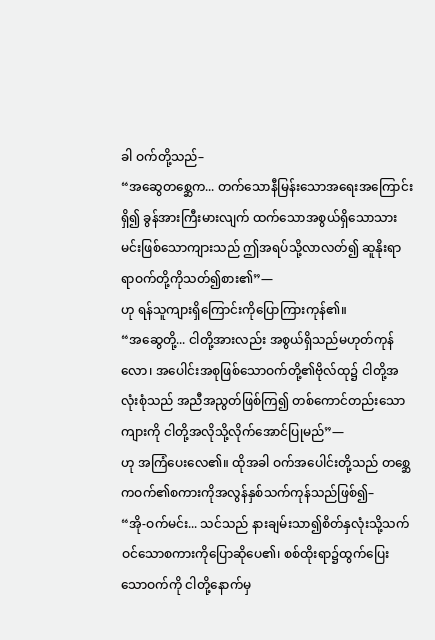ခါ ဝက်တို့သည်–
“အဆွေတစ္ဆေက... တက်သောနီမြန်းသောအရေးအကြောင်းရှိ၍ ခွန်အားကြီးမားလျက် ထက်သောအစွယ်ရှိသောသားမင်းဖြစ်သောကျားသည် ဤအရပ်သို့လာလတ်၍ ဆူနိုးရာရာဝက်တို့ကိုသတ်၍စား၏”—
ဟု ရန်သူကျားရှိကြောင်းကိုပြောကြားကုန်၏။
“အဆွေတို့... ငါတို့အားလည်း အစွယ်ရှိသည်မဟုတ်ကုန်လော၊ အပေါင်းအစုဖြစ်သောဝက်တို့၏ဗိုလ်ထု၌ ငါတို့အလုံးစုံသည် အညီအညွတ်ဖြစ်ကြ၍ တစ်ကောင်တည်းသောကျားကို ငါတို့အလိုသို့လိုက်အောင်ပြုမည်”—
ဟု အကြံပေးလေ၏။ ထိုအခါ ဝက်အပေါင်းတို့သည် တစ္ဆေကဝက်၏စကားကိုအလွန်နှစ်သက်ကုန်သည်ဖြစ်၍–
“အို-ဝက်မင်း... သင်သည် နားချမ်းသာ၍စိတ်နှလုံးသို့သက်ဝင်သောစကားကိုပြောဆိုပေ၏၊ စစ်ထိုးရာ၌ထွက်ပြေးသောဝက်ကို ငါတို့နောက်မှ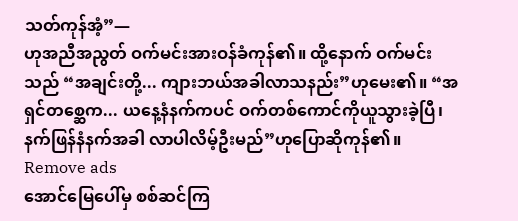သတ်ကုန်အံ့”—
ဟုအညီအညွတ် ဝက်မင်းအားဝန်ခံကုန်၏။ ထို့နောက် ဝက်မင်းသည် “အချင်းတို့... ကျားဘယ်အခါလာသနည်း”ဟုမေး၏။ “အရှင်တစ္ဆေက... ယနေ့နံနက်ကပင် ဝက်တစ်ကောင်ကိုယူသွားခဲ့ပြီ၊ နက်ဖြန်နံနက်အခါ လာပါလိမ့်ဦးမည်”ဟုပြောဆိုကုန်၏။
Remove ads
အောင်မြေပေါ်မှ စစ်ဆင်ကြ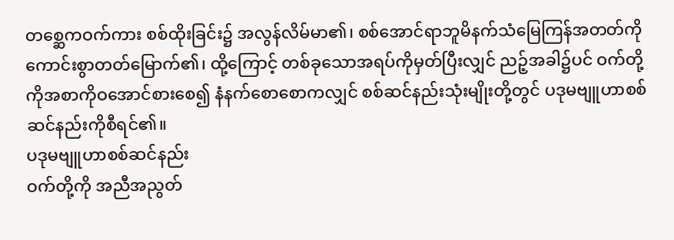တစ္ဆေကဝက်ကား စစ်ထိုးခြင်း၌ အလွန်လိမ်မာ၏၊ စစ်အောင်ရာဘူမိနက်သံမြေကြန်အတတ်ကို ကောင်းစွာတတ်မြောက်၏၊ ထို့ကြောင့် တစ်ခုသောအရပ်ကိုမှတ်ပြီးလျှင် ညဉ့်အခါ၌ပင် ဝက်တို့ကိုအစာကိုဝအောင်စားစေ၍ နံနက်စောစောကလျှင် စစ်ဆင်နည်းသုံးမျိုးတို့တွင် ပဒုမဗျူဟာစစ်ဆင်နည်းကိုစီရင်၏။
ပဒုမဗျူဟာစစ်ဆင်နည်း
ဝက်တို့ကို အညီအညွတ်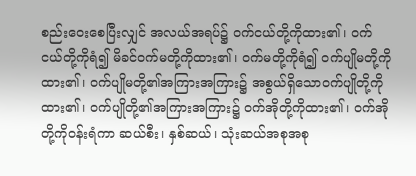စည်းဝေးစေပြီးလျှင် အလယ်အရပ်၌ ဝက်ငယ်တို့ကိုထား၏၊ ဝက်ငယ်တို့ကိုရံ၍ မိခင်ဝက်မတို့ကိုထား၏၊ ဝက်မတို့ကိုရံ၍ ဝက်ပျိုမတို့ကိုထား၏၊ ဝက်ပျိုမတို့၏အကြားအကြား၌ အစွယ်ရှိသောဝက်ပျိုတို့ကိုထား၏၊ ဝက်ပျိုတို့၏အကြားအကြား၌ ဝက်အိုတို့ကိုထား၏၊ ဝက်အိုတို့ကိုဝန်းရံကာ ဆယ်စီး၊ နှစ်ဆယ်၊ သုံးဆယ်အစုအစု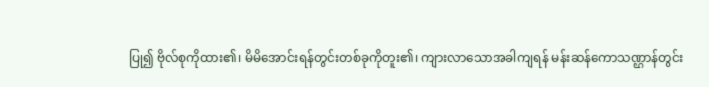ပြု၍ ဗိုလ်စုကိုထား၏၊ မိမိအောင်းရန်တွင်းတစ်ခုကိုတူး၏၊ ကျားလာသောအခါကျရန် မန်းဆန်ကောသဏ္ဌာန်တွင်း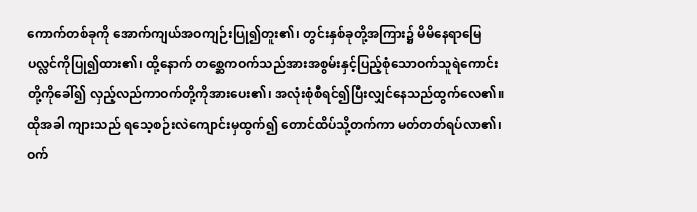ကောက်တစ်ခုကို အောက်ကျယ်အဝကျဉ်းပြု၍တူး၏၊ တွင်းနှစ်ခုတို့အကြား၌ မိမိနေရာမြေပလ္လင်ကိုပြု၍ထား၏၊ ထို့နောက် တစ္ဆေကဝက်သည်အားအစွမ်းနှင့်ပြည့်စုံသောဝက်သူရဲကောင်းတို့ကိုခေါ်၍ လှည့်လည်ကာဝက်တို့ကိုအားပေး၏၊ အလုံးစုံစီရင်၍ပြီးလျှင်နေသည်ထွက်လေ၏။
ထိုအခါ ကျားသည် ရသေ့စဉ်းလဲကျောင်းမှထွက်၍ တောင်ထိပ်သို့တက်ကာ မတ်တတ်ရပ်လာ၏၊ ဝက်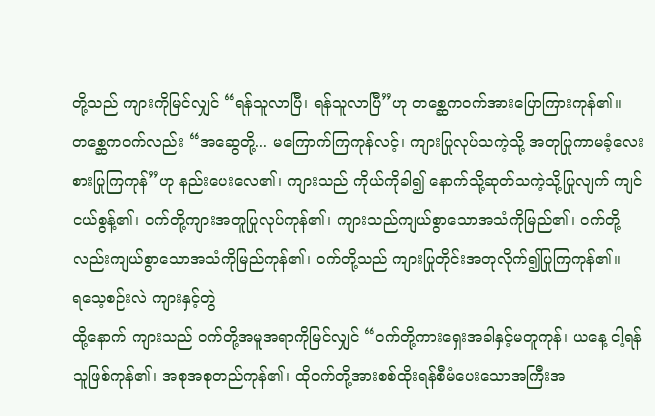တို့သည် ကျားကိုမြင်လျှင် “ရန်သူလာပြီ၊ ရန်သူလာပြီ”ဟု တစ္ဆေကဝက်အားပြောကြားကုန်၏။ တစ္ဆေကဝက်လည်း “အဆွေတို့... မကြောက်ကြကုန်လင့်၊ ကျားပြုလုပ်သကဲ့သို့ အတုပြုကာမခံ့လေးစားပြုကြကုန်”ဟု နည်းပေးလေ၏၊ ကျားသည် ကိုယ်ကိုခါ၍ နောက်သို့ဆုတ်သကဲ့သို့ပြုလျက် ကျင်ငယ်စွန့်၏၊ ဝက်တို့ကျားအတူပြုလုပ်ကုန်၏၊ ကျားသည်ကျယ်စွာသောအသံကိုမြည်၏၊ ဝက်တို့လည်းကျယ်စွာသောအသံကိုမြည်ကုန်၏၊ ဝက်တို့သည် ကျားပြုတိုင်းအတုလိုက်၍ပြုကြကုန်၏။
ရသေ့စဉ်းလဲ ကျားနှင့်တွဲ
ထို့နောက် ကျားသည် ဝက်တို့အမူအရာကိုမြင်လျှင် “ဝက်တို့ကားရှေးအခါနှင့်မတူကုန်၊ ယနေ့ ငါ့ရန်သူဖြစ်ကုန်၏၊ အစုအစုတည်ကုန်၏၊ ထိုဝက်တို့အားစစ်ထိုးရန်စီမံပေးသောအကြီးအ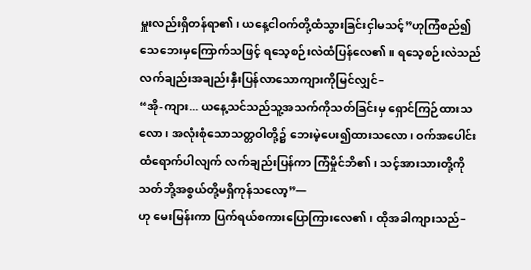မှူးလည်းရှိတန်ရာ၏၊ ယနေ့ငါဝက်တို့ထံသွားခြင်းငှါမသင့်”ဟုကြံစည်၍ သေဘေးမှကြောက်သဖြင့် ရသေ့စဉ်းလဲထံပြန်လေ၏။ ရသေ့စဉ်းလဲသည် လက်ချည်းအချည်းနှီးပြန်လာသောကျားကိုမြင်လျှင်–
“အို-ကျား... ယနေ့သင်သည်သူ့အသက်ကိုသတ်ခြင်းမှ ရှောင်ကြဉ်ထားသလော၊ အလုံးစုံသောသတ္တဝါတို့၌ ဘေးမဲ့ပေး၍ထားသလော၊ ဝက်အပေါင်းထံရောက်ပါလျက် လက်ချည်းပြန်ကာ ကြံမှိုင်ဘိ၏၊ သင့်အားသားတို့ကိုသတ်ဘို့အစွယ်တို့မရှိကုန်သလော့”—
ဟု မေးမြန်းကာ ပြက်ရယ်စကားပြောကြားလေ၏၊ ထိုအခါကျားသည်–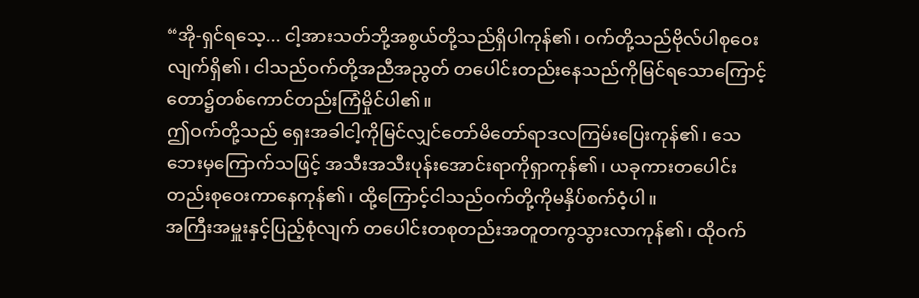“အို-ရှင်ရသေ့... ငါ့အားသတ်ဘို့အစွယ်တို့သည်ရှိပါကုန်၏၊ ဝက်တို့သည်ဗိုလ်ပါစုဝေးလျက်ရှိ၏၊ ငါသည်ဝက်တို့အညီအညွတ် တပေါင်းတည်းနေသည်ကိုမြင်ရသောကြောင့် တော၌တစ်ကောင်တည်းကြံမှိုင်ပါ၏။
ဤဝက်တို့သည် ရှေးအခါငါ့ကိုမြင်လျှင်တော်မိတော်ရာဒလကြမ်းပြေးကုန်၏၊ သေဘေးမှကြောက်သဖြင့် အသီးအသီးပုန်းအောင်းရာကိုရှာကုန်၏၊ ယခုကားတပေါင်းတည်းစုဝေးကာနေကုန်၏၊ ထို့ကြောင့်ငါသည်ဝက်တို့ကိုမနှိပ်စက်ဝံ့ပါ။
အကြီးအမှူးနှင့်ပြည့်စုံလျက် တပေါင်းတစုတည်းအတူတကွသွားလာကုန်၏၊ ထိုဝက်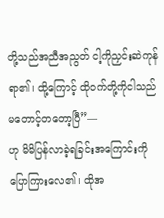တို့သည်အညီအညွတ် ငါ့ကိုညှင်းဆဲကုန်ရာ၏၊ ထို့ကြောင့် ထိုဝက်တို့ကိုငါသည်မတောင့်တတော့ပြီ”—
ဟု မိမိပြန်လာခဲ့ရခြင်းအကြောင်းကိုပြောကြားလေ၏၊ ထိုအ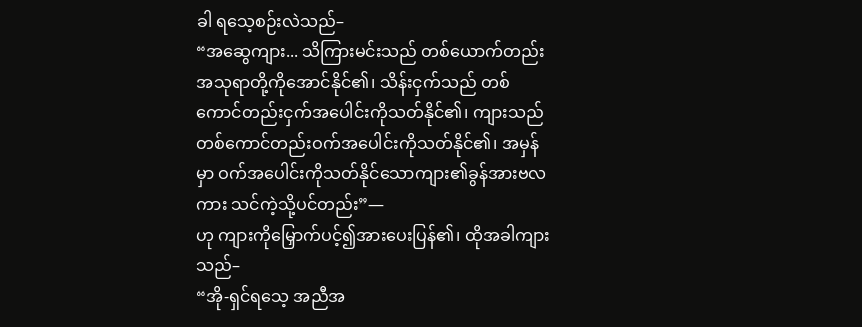ခါ ရသေ့စဉ်းလဲသည်–
“အဆွေကျား... သိကြားမင်းသည် တစ်ယောက်တည်းအသုရာတို့ကိုအောင်နိုင်၏၊ သိန်းငှက်သည် တစ်ကောင်တည်းငှက်အပေါင်းကိုသတ်နိုင်၏၊ ကျားသည်တစ်ကောင်တည်းဝက်အပေါင်းကိုသတ်နိုင်၏၊ အမှန်မှာ ဝက်အပေါင်းကိုသတ်နိုင်သောကျား၏ခွန်အားဗလကား သင်ကဲ့သို့ပင်တည်း”—
ဟု ကျားကိုမြှောက်ပင့်၍အားပေးပြန်၏၊ ထိုအခါကျားသည်–
“အို-ရှင်ရသေ့ အညီအ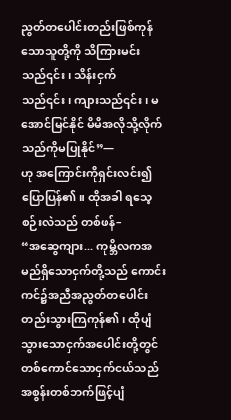ညွတ်တပေါင်းတည်းဖြစ်ကုန်သောသူတို့ကို သိကြားမင်းသည်၎င်း၊ သိန်းငှက်သည်၎င်း၊ ကျားသည်၎င်း၊ မအောင်မြင်နိုင် မိမိအလိုသို့လိုက်သည်ကိုမပြုနိုင်”—
ဟု အကြောင်းကိုရှင်းလင်း၍ပြောပြန်၏။ ထိုအခါ ရသေ့စဉ်းလဲသည် တစ်ဖန်–
“အဆွေကျား... ကုမ္ဘိလကအမည်ရှိသောငှက်တို့သည် ကောင်းကင်၌အညီအညွတ်တပေါင်းတည်းသွားကြကုန်၏၊ ထိုပျံသွားသောငှက်အပေါင်းတို့တွင် တစ်ကောင်သောငှက်ငယ်သည် အစွန်းတစ်ဘက်ဖြင့်ပျံ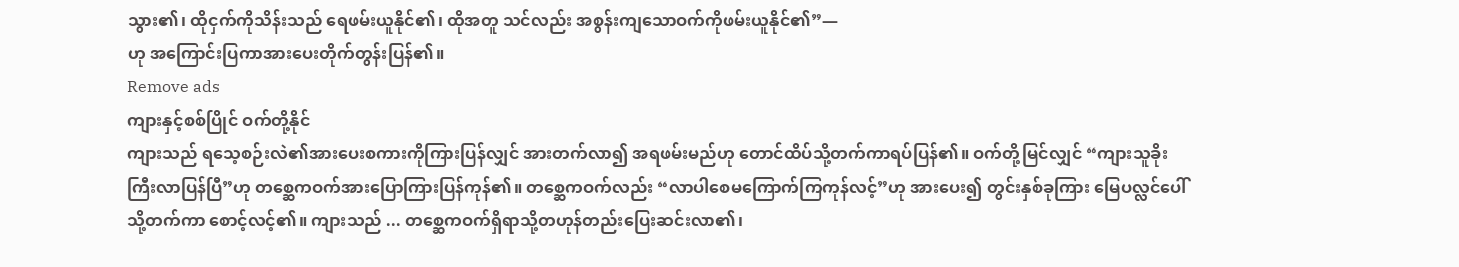သွား၏၊ ထိုငှက်ကိုသိန်းသည် ရေဖမ်းယူနိုင်၏၊ ထိုအတူ သင်လည်း အစွန်းကျသောဝက်ကိုဖမ်းယူနိုင်၏”—
ဟု အကြောင်းပြကာအားပေးတိုက်တွန်းပြန်၏။
Remove ads
ကျားနှင့်စစ်ပြိုင် ဝက်တို့နိုင်
ကျားသည် ရသေ့စဉ်းလဲ၏အားပေးစကားကိုကြားပြန်လျှင် အားတက်လာ၍ အရဖမ်းမည်ဟု တောင်ထိပ်သို့တက်ကာရပ်ပြန်၏။ ဝက်တို့မြင်လျှင် “ကျားသူခိုးကြီးလာပြန်ပြီ”ဟု တစ္ဆေကဝက်အားပြောကြားပြန်ကုန်၏။ တစ္ဆေကဝက်လည်း “လာပါစေမကြောက်ကြကုန်လင့်”ဟု အားပေး၍ တွင်းနှစ်ခုကြား မြေပလ္လင်ပေါ်သို့တက်ကာ စောင့်လင့်၏။ ကျားသည် ... တစ္ဆေကဝက်ရှိရာသို့တဟုန်တည်းပြေးဆင်းလာ၏၊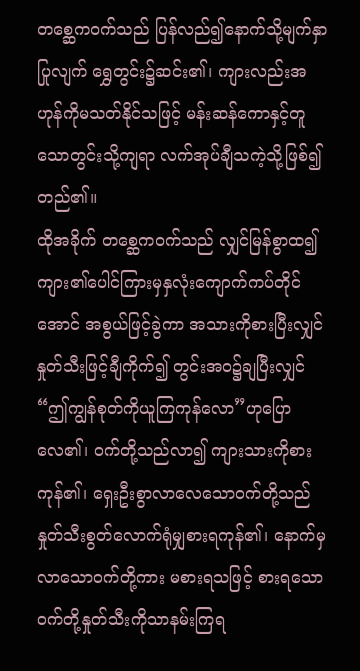တစ္ဆေကဝက်သည် ပြန်လည်၍နောက်သို့မျက်နှာပြုလျက် ရွှေတွင်း၌ဆင်း၏၊ ကျားလည်းအဟုန်ကိုမသတ်နိုင်သဖြင့် မန်းဆန်ကောနှင့်တူသောတွင်းသို့ကျရာ လက်အုပ်ချီသကဲ့သို့ဖြစ်၍တည်၏။
ထိုအခိုက် တစ္ဆေကဝက်သည် လျှင်မြန်စွာထ၍ ကျား၏ပေါင်ကြားမှနှလုံးကျောက်ကပ်တိုင်အောင် အစွယ်ဖြင့်ခွဲကာ အသားကိုစားပြီးလျှင် နှုတ်သီးဖြင့်ချီကိုက်၍ တွင်းအဝ၌ချပြီးလျှင် “ဤကျွန်စုတ်ကိုယူကြကုန်လော”ဟုပြောလေ၏၊ ဝက်တို့သည်လာ၍ ကျားသားကိုစားကုန်၏၊ ရှေးဦးစွာလာလေသောဝက်တို့သည် နှုတ်သီးစွတ်လောက်ရုံမျှစားရကုန်၏၊ နောက်မှလာသောဝက်တို့ကား မစားရသဖြင့် စားရသောဝက်တို့နှုတ်သီးကိုသာနမ်းကြရ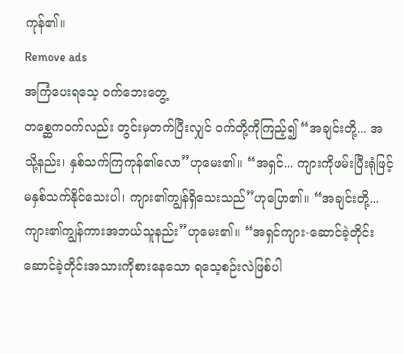ကုန်၏။
Remove ads
အကြံပေးရသေ့ ဝက်ဘေးတွေ့
တစ္ဆေကဝက်လည်း တွင်းမှတက်ပြီးလျှင် ဝက်တို့ကိုကြည့်၍ “အချင်းတို့... အသို့နည်း၊ နှစ်သက်ကြကုန်၏လော”ဟုမေး၏။ “အရှင်... ကျားကိုဖမ်းပြီးရုံဖြင့် မနှစ်သက်နိုင်သေးပါ၊ ကျား၏ကျွန်ရှိသေးသည်”ဟုပြော၏။ “အချင်းတို့... ကျား၏ကျွန်ကားအဘယ်သူနည်း”ဟုမေး၏။ “အရှင်ကျား-ဆောင်ခဲ့တိုင်းဆောင်ခဲ့တိုင်းအသားကိုစားနေသော ရသေ့စဉ်းလဲဖြစ်ပါ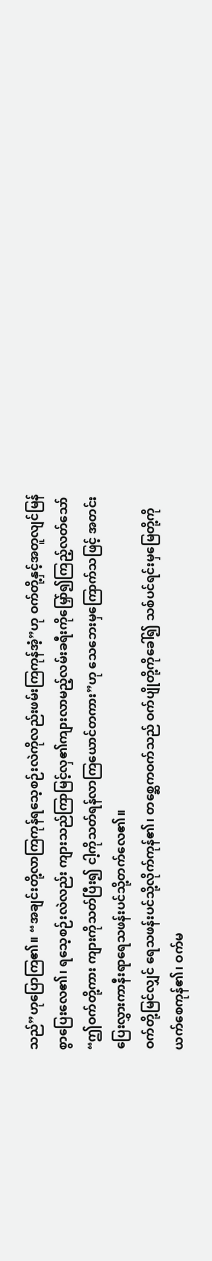သည်”ဟုပြောကြ၏။ “အချင်းတို့လာကြကုန်ရသေ့စဉ်းလဲကိုလည်းဖမ်းကြကုန်အံ့”ဟု ဝက်တို့နှင့်အတူလျင်မြန်စွာပြေးလေ၏၊ ရသေ့စဉ်းလဲလည်း ကျားသည်ကြာမြင့်လှ၏ကျားလာမည့်လမ်းခရီးကိုမြှော်၍ကြည့်လတ်သော် “ဤဝက်တို့ကား ကျားကိုသတ်ပြီး၍ ငါ့ကိုသတ်ရန်လာကြယောင်တကား”ဟု သေဘေးမှကြောက်သဖြင့် အတင်းပြေးလွှားကာနီးရာရေသဖန်းပင်သို့တက်လေ၏။
ဝက်တို့မြင်လျှင် ရေသဖန်းပင်သို့လိုက်ကုန်၏၊ တစ္ဆေကဝက်သည် ဝက်ပျိုတို့ကိုခေါ်၍ သစ်ပင်ရင်းမှမြေတို့ကိုယက်စေကုန်၏၊ ဝက်မ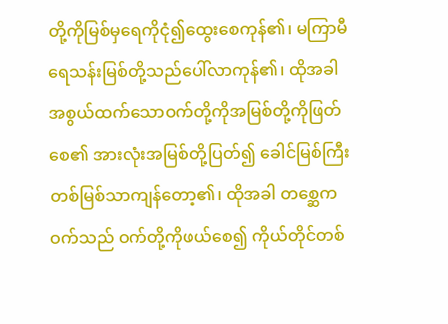တို့ကိုမြစ်မှရေကိုငုံ၍ထွေးစေကုန်၏၊ မကြာမီ ရေသန်းမြစ်တို့သည်ပေါ်လာကုန်၏၊ ထိုအခါ အစွယ်ထက်သောဝက်တို့ကိုအမြစ်တို့ကိုဖြတ်စေ၏ အားလုံးအမြစ်တို့ပြတ်၍ ခေါင်မြစ်ကြီးတစ်မြစ်သာကျန်တော့၏၊ ထိုအခါ တစ္ဆေကဝက်သည် ဝက်တို့ကိုဖယ်စေ၍ ကိုယ်တိုင်တစ်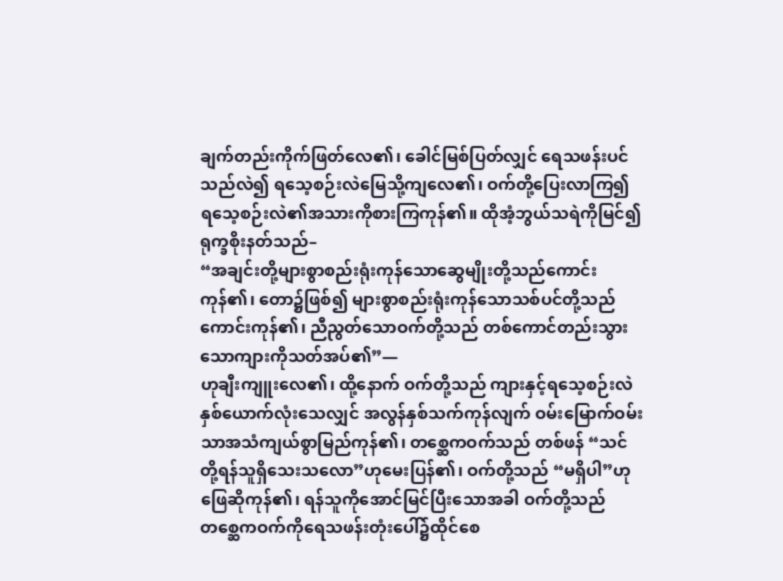ချက်တည်းကိုက်ဖြတ်လေ၏၊ ခေါင်မြစ်ပြတ်လျှင် ရေသဖန်းပင်သည်လဲ၍ ရသေ့စဉ်းလဲမြေသို့ကျလေ၏၊ ဝက်တို့ပြေးလာကြ၍ ရသေ့စဉ်းလဲ၏အသားကိုစားကြကုန်၏။ ထိုအံ့ဘွယ်သရဲကိုမြင်၍ ရုက္ခစိုးနတ်သည်–
“အချင်းတို့များစွာစည်းရုံးကုန်သောဆွေမျိုးတို့သည်ကောင်းကုန်၏၊ တော၌ဖြစ်၍ များစွာစည်းရုံးကုန်သောသစ်ပင်တို့သည်ကောင်းကုန်၏၊ ညီညွတ်သောဝက်တို့သည် တစ်ကောင်တည်းသွားသောကျားကိုသတ်အပ်၏”—
ဟုချီးကျူးလေ၏၊ ထို့နောက် ဝက်တို့သည် ကျားနှင့်ရသေ့စဉ်းလဲနှစ်ယောက်လုံးသေလျှင် အလွန်နှစ်သက်ကုန်လျက် ဝမ်းမြောက်ဝမ်းသာအသံကျယ်စွာမြည်ကုန်၏၊ တစ္ဆေကဝက်သည် တစ်ဖန် “သင်တို့ရန်သူရှိသေးသလော”ဟုမေးပြန်၏၊ ဝက်တို့သည် “မရှိပါ”ဟုဖြေဆိုကုန်၏၊ ရန်သူကိုအောင်မြင်ပြီးသောအခါ ဝက်တို့သည် တစ္ဆေကဝက်ကိုရေသဖန်းတုံးပေါ်၌ထိုင်စေ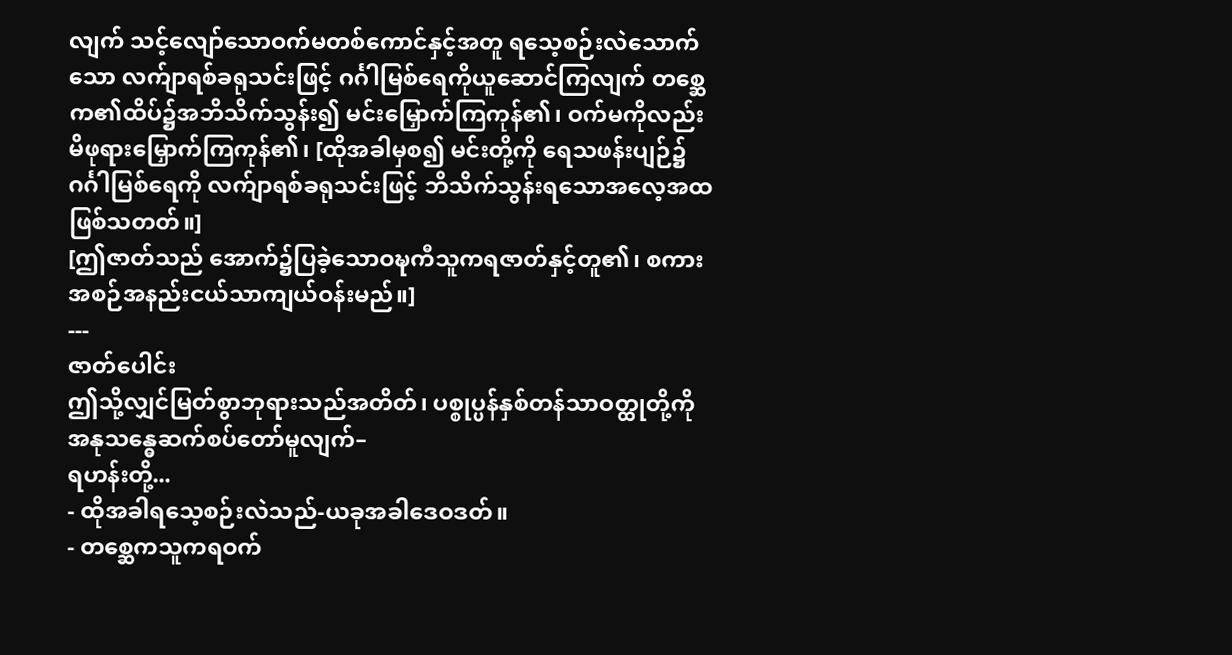လျက် သင့်လျော်သောဝက်မတစ်ကောင်နှင့်အတူ ရသေ့စဉ်းလဲသောက်သော လက်ျာရစ်ခရုသင်းဖြင့် ဂင်္ဂါမြစ်ရေကိုယူဆောင်ကြလျက် တစ္ဆေက၏ထိပ်၌အဘိသိက်သွန်း၍ မင်းမြှောက်ကြကုန်၏၊ ဝက်မကိုလည်း မိဖုရားမြှောက်ကြကုန်၏၊ [ထိုအခါမှစ၍ မင်းတို့ကို ရေသဖန်းပျဉ်၌ ဂင်္ဂါမြစ်ရေကို လက်ျာရစ်ခရုသင်းဖြင့် ဘိသိက်သွန်းရသောအလေ့အထဖြစ်သတတ်။]
[ဤဇာတ်သည် အောက်၌ပြခဲ့သောဝဍ္ဎကီသူကရဇာတ်နှင့်တူ၏၊ စကားအစဉ်အနည်းငယ်သာကျယ်ဝန်းမည်။]
---
ဇာတ်ပေါင်း
ဤသို့လျှင်မြတ်စွာဘုရားသည်အတိတ်၊ ပစ္စုပ္ပန်နှစ်တန်သာဝတ္ထုတို့ကို အနုသန္ဓေဆက်စပ်တော်မူလျက်–
ရဟန်းတို့...
- ထိုအခါရသေ့စဉ်းလဲသည်-ယခုအခါဒေဝဒတ်။
- တစ္ဆေကသူကရဝက်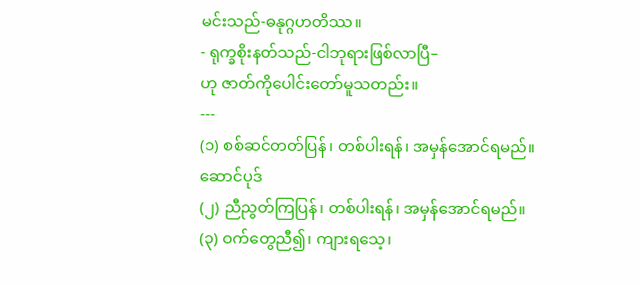မင်းသည်-ဓနုဂ္ဂဟတိဿ။
- ရုက္ခစိုးနတ်သည်-ငါဘုရားဖြစ်လာပြီ–
ဟု ဇာတ်ကိုပေါင်းတော်မူသတည်း။
---
(၁) စစ်ဆင်တတ်ပြန်၊ တစ်ပါးရန်၊ အမှန်အောင်ရမည်။
ဆောင်ပုဒ်
(၂) ညီညွတ်ကြပြန်၊ တစ်ပါးရန်၊ အမှန်အောင်ရမည်။
(၃) ဝက်တွေညီ၍၊ ကျားရသေ့၊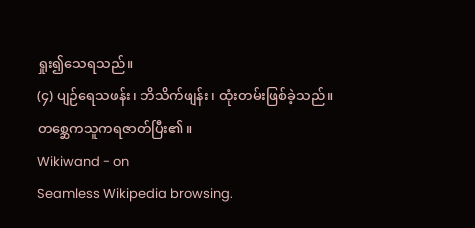ရှုး၍သေရသည်။
(၄) ပျဉ်ရေသဖန်း၊ ဘိသိက်ဖျန်း၊ ထုံးတမ်းဖြစ်ခဲ့သည်။
တစ္ဆေကသူကရဇာတ်ပြီး၏။
Wikiwand - on
Seamless Wikipedia browsing.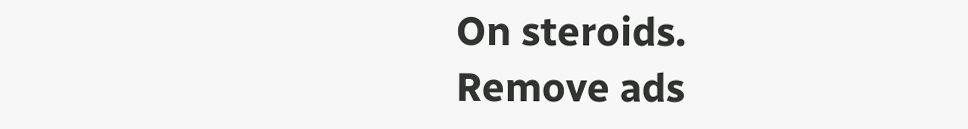On steroids.
Remove ads